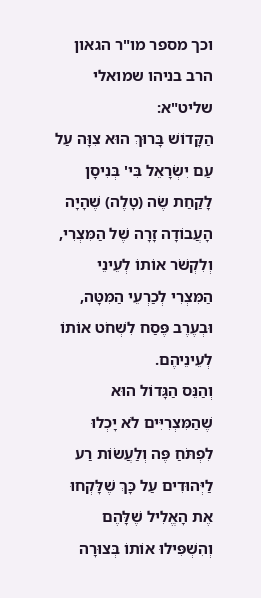וכך מספר מו"ר הגאון הרב בניהו שמואלי שליט"א:
הַקָּדוֹשׁ בָּרוּךְ הוּא צִוָּה עַל עַם יִשְׂרָאֵל בִּי' בְּנִיסָן לָקַחַת שֶׂה (טָלֶה) שֶׁהָיָה הָעֲבוֹדָה זָרָה שֶׁל הַמִּצְרִי, וְלִקְשֹׁר אוֹתוֹ לְעֵינֵי הַמִּצְרִי לְכַרְעֵי הַמִּטָּה, וּבְעֶרֶב פֶּסַח לִשְׁחֹט אוֹתוֹ לְעֵינֵיהֶם.
וְהַנֵּס הַגָּדוֹל הוּא שֶׁהַמִּצְרִיִּים לֹא יָכְלוּ לִפְתֹּחַ פֶּה וְלַעֲשׂוֹת רַע לַיְּהוּדִים עַל כָּךְ שֶׁלָּקְחוּ אֶת הָאֱלִיל שֶׁלָּהֶם וְהִשְׁפִּילוּ אוֹתוֹ בְּצוּרָה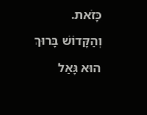כָּזֹאת. וְהַקָּדוֹשׁ בָּרוּךְ הוּא גָּאַל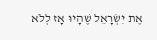אֶת יִשְׂרָאֵל שֶׁהָיוּ אָז לְלֹא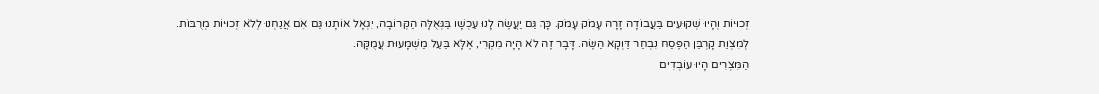זְכוּיוֹת וְהָיוּ שְׁקוּעִים בַּעֲבוֹדָה זָרָה עָמֹק עָמֹק. כָּךְ גַּם יַעֲשֶׂה לָנוּ עַכְשָׁו בַּגְּאֻלָּה הַקְּרוֹבָה, יִגְאָל אוֹתָנוּ גַּם אִם אֲנַחְנוּ לְלֹא זְכוּיוֹת מְרֻבּוֹת.
לְמִצְוַת קָרְבַּן הַפֶּסַח נִבְחַר דַּוְקָא הַשֶּׂה. דָּבָר זֶה לֹא הָיָה מִקְרִי, אֶלָּא בַּעַל מַשְׁמָעוּת עֲמֻקָּה.
הַמִּצְרִים הָיוּ עוֹבְדִים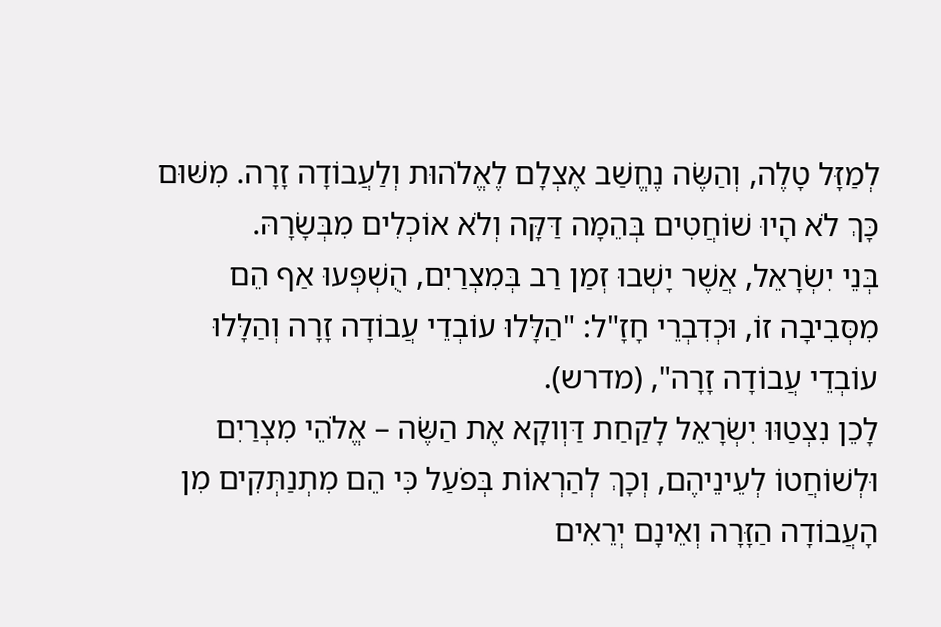לְמַזָּל טָלֶה, וְהַשֶּׂה נֶחֱשַׁב אֶצְלָם לֶאֱלֹהוּת וְלַעֲבוֹדָה זָרָה. מִשּׁוּם כָּךְ לֹא הָיוּ שׁוֹחֲטִים בְּהֵמָה דַּקָּה וְלֹא אוֹכְלִים מִבְּשָׂרָהּ.
בְּנֵי יִשְׂרָאֵל, אֲשֶׁר יָשְׁבוּ זְמַן רַב בְּמִצְרַיִם, הֻשְׁפְּעוּ אַף הֵם מִסְּבִיבָה זוֹ, וּכְדִבְרֵי חָזָ"ל: "הַלָּלוּ עוֹבְדֵי עֲבוֹדָה זָרָה וְהַלָּלוּ עוֹבְדֵי עֲבוֹדָה זָרָה", (מדרש).
לָכֵן נִצְטַוּוּ יִשְׂרָאֵל לָקַחַת דַּוְוקָא אֶת הַשֶּׂה – אֱלֹהֵי מִצְרַיִם וּלְשׁוֹחֲטוֹ לְעֵינֵיהֶם, וְכָךְ לְהַרְאוֹת בְּפֹעַל כִּי הֵם מִתְנַתְּקִים מִן הָעֲבוֹדָה הַזָּרָה וְאֵינָם יְרֵאִים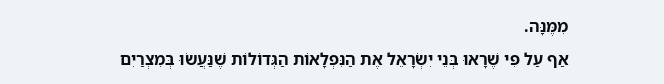מִמֶּנָּה.
אַף עַל פִּי שֶׁרָאוּ בְּנֵי יִשְׂרָאֵל אֶת הַנִּפְלָאוֹת הַגְּדוֹלוֹת שֶׁנַּעֲשׂוּ בְּמִצְרַיִם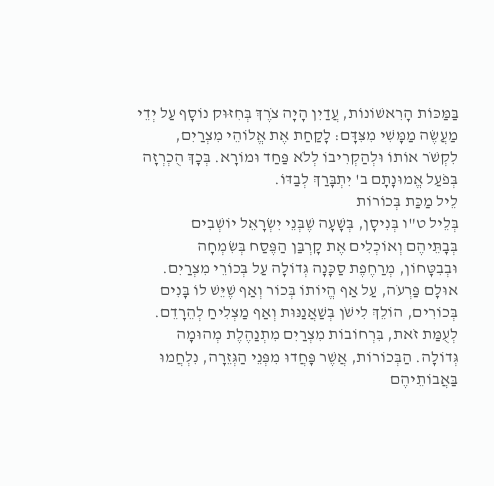בַּמַּכּוֹת הָרִאשׁוֹנוֹת, עֲדַיִן הָיָה צֹרֶךְ בְּחִזּוּק נוֹסָף עַל יְדֵי מַעֲשֶׂה מַמָּשִׁי מִצִּדָּם: לָקַחַת אֶת אֱלוֹהֵי מִצְרַיִם, לִקְשֹׁר אוֹתוֹ וּלְהַקְרִיבוֹ לְלֹא פַּחַד וּמוֹרָא. בְּכָךְ הֻכְרְזָה בְּפֹעַל אֱמוּנָתָם ב' יִתְבָּרַךְ לְבַדּוֹ.
לֵיל מַכַּת בְּכוֹרוֹת
בְּלֵיל ט"ו בְּנִיסָן, בְּשָׁעָה שֶׁבְּנֵי יִשְׂרָאֵל יוֹשְׁבִים בְּבָתֵּיהֶם וְאוֹכְלִים אֶת קָרְבַּן הַפֶּסַח בְּשִׂמְחָה וּבְבִטָּחוֹן, מְרַחֶפֶת סַכָּנָה גְּדוֹלָה עַל בְּכוֹרֵי מִצְרַיִם.
אוּלָם פַּרְעֹה, עַל אַף הֱיוֹתוֹ בְּכוֹר וְאַף שֶׁיֵּשׁ לוֹ בָּנִים בְּכוֹרִים, הוֹלֵךְ לִישֹׁן בְּשַׁאֲנַנּוּת וְאַף מַצְלִיחַ לְהֵרָדֵם.
לְעֻמַּת זֹאת, בִּרְחוֹבוֹת מִצְרַיִם מִתְנַהֶלֶת מְהוּמָה גְּדוֹלָה. הַבְּכוֹרוֹת, אֲשֶׁר פָּחֲדוּ מִפְּנֵי הַגְּזֵרָה, נִלְחֲמוּ בַּאֲבוֹתֵיהֶם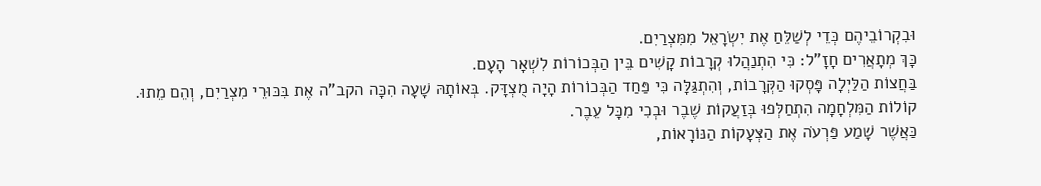וּבִקְרוֹבֵיהֶם כְּדֵי לְשַׁלֵּחַ אֶת יִשְׂרָאֵל מִמִּצְרַיִם.
כָּךְ מְתָאֲרִים חָזָ"ל: כִּי הִתְנַהֲלוּ קְרָבוֹת קָשִׁים בֵּין הַבְּכוֹרוֹת לִשְׁאָר הָעָם.
בַּחֲצוֹת הַלַּיְלָה פָּסְקוּ הַקְּרָבוֹת, וְהִתְגַּלָּה כִּי פַּחַד הַבְּכוֹרוֹת הָיָה מֻצְדָּק. בְּאוֹתָהּ שָׁעָה הִכָּה הקב"ה אֶת בִּכּוּרֵי מִצְרַיִם, וְהֵם מֵתוּ.
קוֹלוֹת הַמִּלְחָמָה הִתְחַלְּפוּ בְּזַעֲקוֹת שֶׁבֶר וּבְכִי מִכָּל עֵבֶר.
כַּאֲשֶׁר שָׁמַע פַּרְעֹה אֶת הַצְּעָקוֹת הַנּוֹרָאוֹת,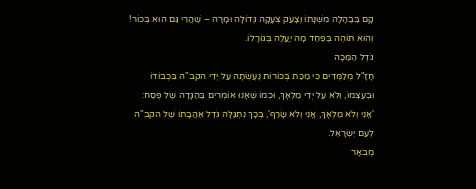קָם בְּבֶהָלָה מִשְּׁנָתוֹ וְצָעַק צְעָקָה גְּדוֹלָה וּמָרָה – שֶׁהֲרֵי גַּם הוּא בְּכוֹר! וְהוּא תּוֹהֶה בְּפַחַד מָה יַעֲלֶה בְּגוֹרָלוֹ.
גֹּדֶל הַמַּכָּה
חָזָ"ל מְלַמְּדִים כִּי מַכַּת בְּכוֹרוֹת נֶעֶשְׂתָה עַל יְדֵי הקב"ה בִּכְבוֹדוֹ וּבְעַצְמוֹ, וְלֹא עַל יְדֵי מַלְאָךְ, וּכְמוֹ שֶׁאָנוּ אוֹמְרִים בַּהַגָּדָה שֶׁל פֶּסַח:
'אֲנִי וְלֹא מַלְאָךְ, אֲנִי וְלֹא שָׂרַף', בְּכָךְ נִתְגַּלָּה גֹּדֶל אַהֲבָתוֹ שֶׁל הקב"ה לְעַם יִשְׂרָאֵל.
מְבֹאָר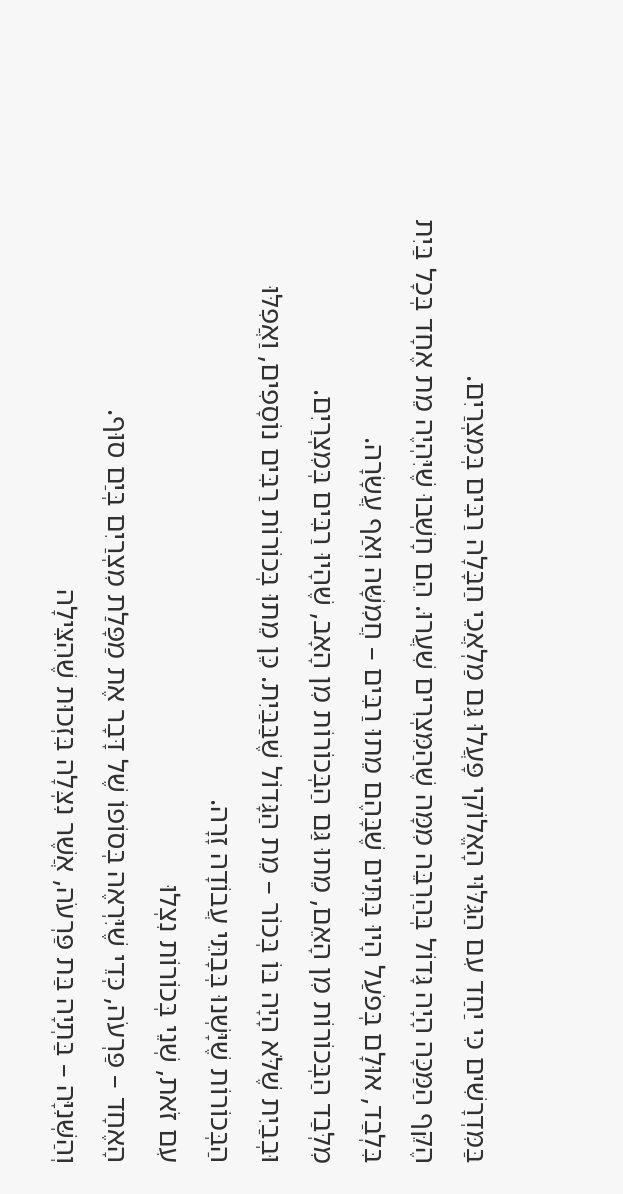בַּמִּדְרָשִׁים כִּי יַחַד עִם הַגִּלּוּי הָאֱלוֹקִי פָּעֲלוּ גַּם מַלְאֲכֵי חַבָּלָה רַבִּים בְּמִצְרַיִם.
הֶקֵּף הַמַּכָּה הָיָה גָּדוֹל בְּהַרְבֵּה מִמָּה שֶׁהַמִּצְרִים שִׁעֲרוּ. הֵם חָשְׁבוּ שֶׁיִּהְיֶה מֵת אֶחָד בְּכָל בַּיִת בִּלְבַד, אוּלָם בְּפֹעַל הָיוּ בָּתִּים שֶׁבָּהֶם מֵתוּ רַבִּים – חֲמִשָּׁה וְאַף עֲשָׂרָה.
מִלְּבַד הַבְּכוֹרוֹת מִן הָאֵם, מֵתוּ גַּם הַבְּכוֹרוֹת מִן הָאָב, שֶׁהָיוּ רַבִּים בְּמִצְרַיִם.
וּבְבַיִת שֶׁלֹּא הָיָה בּוֹ בְּכוֹר – מֵת הַגָּדוֹל שֶׁבַּבַּיִת. כֵּן מֵתוּ בְּכוֹרוֹת רַבִּים נוֹסָפִים, וַאֲפִלּוּ הַבְּכוֹרוֹת שֶׁיָּשְׁנוּ בְּבָתֵּי עֲבוֹדָה זָרָה.
עִם זֹאת, שְׁנֵי בְּכוֹרוֹת נִצְלוּ
הָאֶחָד – פַּרְעֹה, כְּדֵי שֶׁיִּרְאֶה בְּסוֹפוֹ שֶׁל דָּבָר אֶת מַפָּלַת מִצְרַיִם בְּיַם סוּף.
וְהַשְּׁנִיָּה – בַּתְיָה בַּת פַּרְעֹה, אֲשֶׁר נִצְּלָה בִּזְכוּת שֶׁהִצִּילָה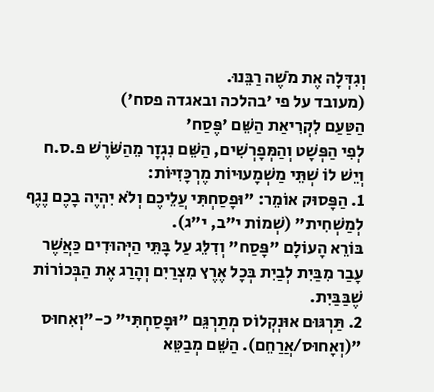וְגִדְּלָה אֶת מֹשֶׁה רַבֵּנוּ.
(מעובד על פי 'בהלכה ובאגדה פסח')
הַטַּעַם לִקְרִיאַת הַשֵּׁם 'פֶּסַח'
לְפִי הַפְּשָׁט וְהַמְּפָרְשִׁים, הַשֵּׁם נִגְזָר מֵהַשֹּׁרֶשׁ פ.ס.ח וְיֵשׁ לוֹ שְׁתֵּי מַשְׁמָעוּיוֹת מֶרְכָּזִיּוֹת:
1. הַפָּסוּק אוֹמֵר: "וּפָסַחְתִּי עֲלֵיכֶם וְלֹא יִהְיֶה בָכֶם נֶגֶף לְמַשְׁחִית" (שְׁמוֹת י"ב, י"ג).
בּוֹרֵא הָעוֹלָם "פָּסַח" וְדִלֵּג עַל בָּתֵּי הַיְּהוּדִים כַּאֲשֶׁר עָבַר מִבַּיִת לְבַיִת בְּכָל אֶרֶץ מִצְרַיִם וְהָרַג אֶת הַבְּכוֹרוֹת שֶׁבַּבַּיִת.
2. תַּרְגּוּם אוּנְקְלוֹס מְתַרְגֵּם "וּפָסַחְתִּי" כ-"וְאִחוּס "(וְאָחוּס/אֲרַחֵם). הַשֵּׁם מְבַטֵּא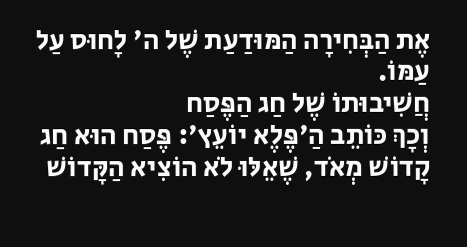אֶת הַבְּחִירָה הַמּוּדַעַת שֶׁל ה' לָחוּס עַל עַמּוֹ.
חֲשִׁיבוּתוֹ שֶׁל חַג הַפֶּסַח
וְכָךְ כּוֹתֵב הַ'פֶּלֶא יוֹעֵץ': פֶּסַח הוּא חַג קָדוֹשׁ מְאֹד, שֶׁאֵלּוּ לֹא הוֹצִיא הַקָּדוֹשׁ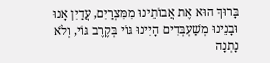בָּרוּךְ הוּא אֶת אֲבוֹתֵינוּ מִמִּצְרַיִם, עֲדַיִן אָנוּ וּבָנֵינוּ מְשַׁעְבְּדִים הָיִינוּ גּוֹי בְּקֶרֶב גּוֹי, וְלֹא נָתְנָה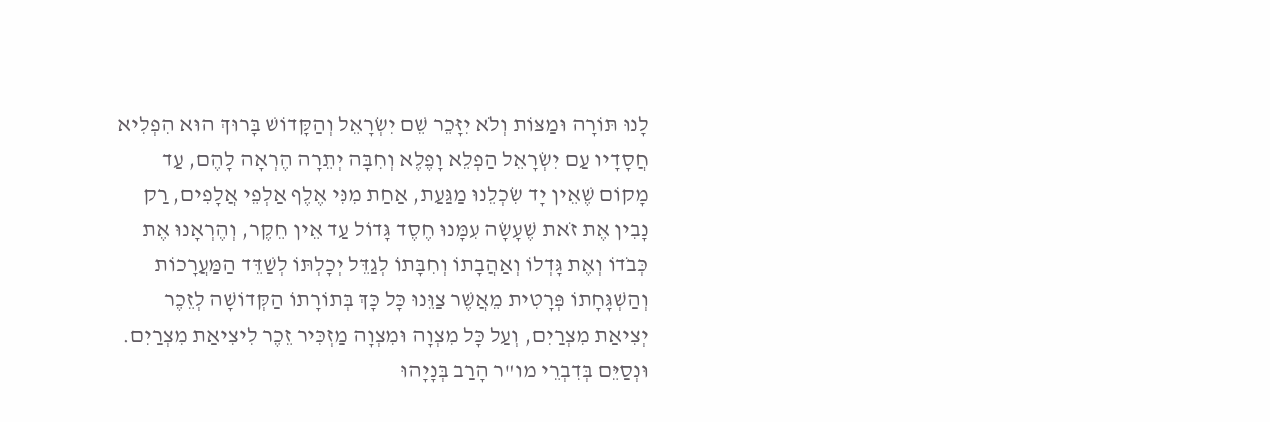לָנוּ תּוֹרָה וּמַצּוֹת וְלֹא יִזָּכֵר שֵׁם יִשְׂרָאֵל וְהַקָּדוֹשׁ בָּרוּךְ הוּא הִפְלִיא חֲסָדָיו עַם יִשְׂרָאֵל הַפְלֵא וָפֶלֶא וְחִבָּה יְתֵרָה הֶרְאָה לָהֶם, עַד מָקוֹם שֶׁאֵין יָד שִׂכְלֵנוּ מַגַּעַת, אַחַת מִנִּי אֶלֶף אַלְפֵי אֲלָפִים, רַק נָבִין אֶת זֹאת שֶׁעָשָׂה עִמָּנוּ חֶסֶד גָּדוֹל עַד אֵין חֵקֶר, וְהֶרְאָנוּ אֶת כְּבֹדוֹ וְאֶת גָּדְלוֹ וְאַהֲבָתוֹ וְחִבָּתוֹ לְגַדֵּל יְכָלְתּוֹ לְשַׁדֵּד הַמַּעֲרָכוֹת וְהַשְׁגָּחָתוֹ פְּרָטִית מֵאֲשֶׁר צַוֵּנוּ כָּל כָּךְ בְּתוֹרָתוֹ הַקְּדוֹשָׁה לְזֵכֶר יְצִיאַת מִצְרַיִם, וְעַל כָּל מִצְוָה וּמִצְוָה מַזְכִּיר זֵכֶר לִיצִיאַת מִצְרַיִם.
וּנְסַיֵּם בְּדִבְרֵי מו"ר הָרַב בְּנָיָהוּ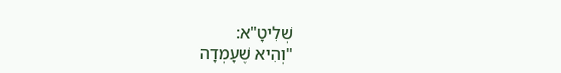שְׁלִיטָ"א:
"וְהִיא שֶׁעָמְדָה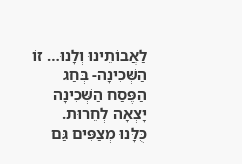לַאֲבוֹתֵינוּ וְלָנוּ… זוֹ הַשְּׁכִינָה- בְּחַג הַפֶּסַח הַשְּׁכִינָה יָצְאָה לְחֵרוּת.
כֻּלָּנוּ מְצַפִּים גַּם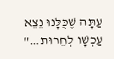עַתָּה שֶׁכֻּלָּנוּ נֵצֵא עַכְשָׁו לְחֵרוּת…"